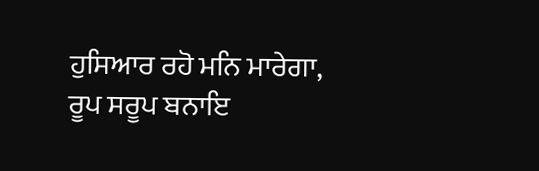ਹੁਸਿਆਰ ਰਹੋ ਮਨਿ ਮਾਰੇਗਾ,
ਰੂਪ ਸਰੂਪ ਬਨਾਇ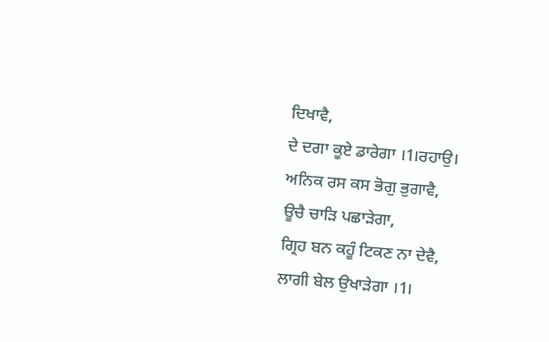ਦਿਖਾਵੈ,
ਦੇ ਦਗਾ ਕੂਏ ਡਾਰੇਗਾ ।1।ਰਹਾਉ।
ਅਨਿਕ ਰਸ ਕਸ ਭੋਗੁ ਭੁਗਾਵੈ,
ਊਚੈ ਚਾੜਿ ਪਛਾੜੇਗਾ,
ਗ੍ਰਿਹ ਬਨ ਕਹੂੰ ਟਿਕਣ ਨਾ ਦੇਵੈ,
ਲਾਗੀ ਬੇਲ ਉਖਾੜੇਗਾ ।1।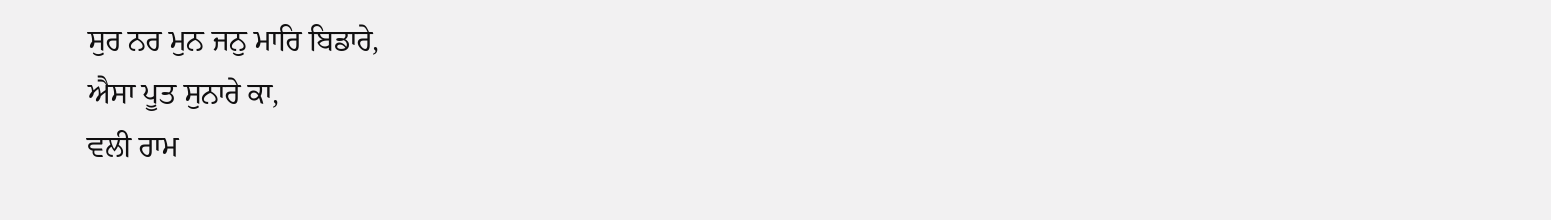ਸੁਰ ਨਰ ਮੁਨ ਜਨੁ ਮਾਰਿ ਬਿਡਾਰੇ,
ਐਸਾ ਪੂਤ ਸੁਨਾਰੇ ਕਾ,
ਵਲੀ ਰਾਮ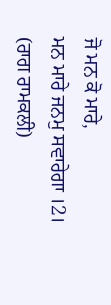ਜੋ ਮਨ ਕੋ ਮਾਰੇ,
ਮਨ ਮਾਰੇ ਜਨਮੁ ਸਵਾਰੇਗਾ ।2।
(ਰਾਗ ਰਾਮਕਲੀ)